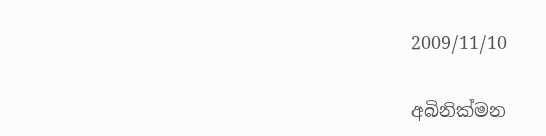2009/11/10

අබිනික්මන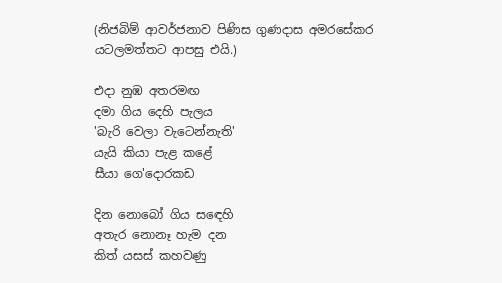(නිජබිම් ආවර්ජනාව පිණිස ගුණදාස අමරසේකර යටලමත්තට ආපසු එයි.)

එදා නුඹ අතරමඟ
දමා ගිය දෙහි පැලය
'බැරි වෙලා වැටෙන්නැති'
යැයි කියා පැළ කළේ
සීයා ගෙ'දොරකඩ

දින නොබෝ ගිය සඳෙහි
අතැර නොනෑ හැම දන
කිත් යසස් කහවණු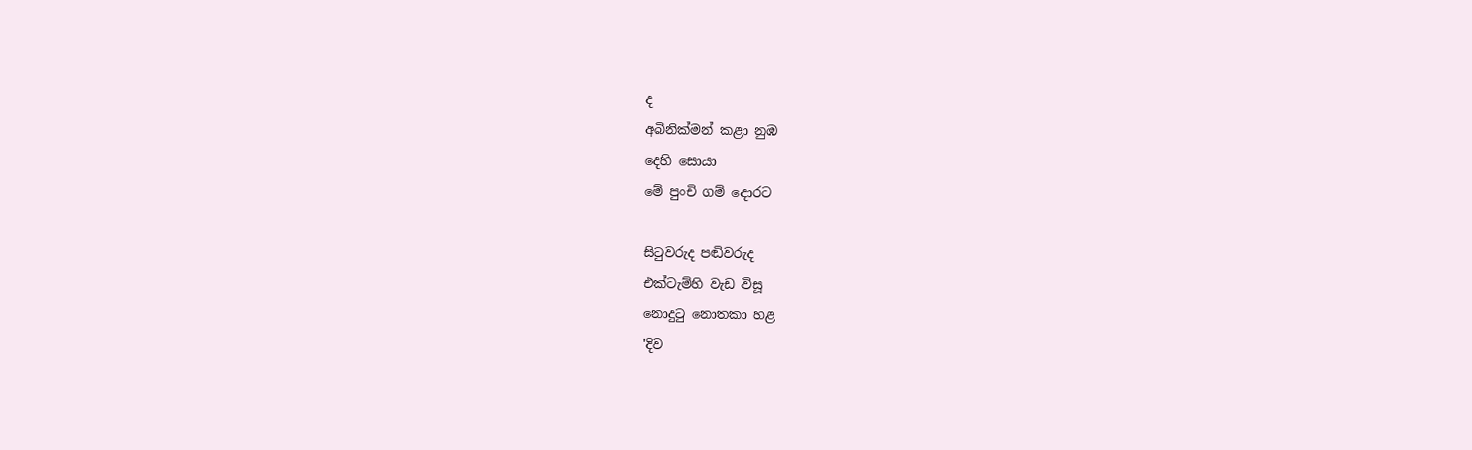ද
අබිනික්මන් කළා නුඹ
දෙහි සොයා
මේ පුංචි ගම් දොරට

සිටුවරුද පඬිවරුද
එක්ටැම්හි වැඩ විසූ
නොදුටු නොතකා හළ
'දිව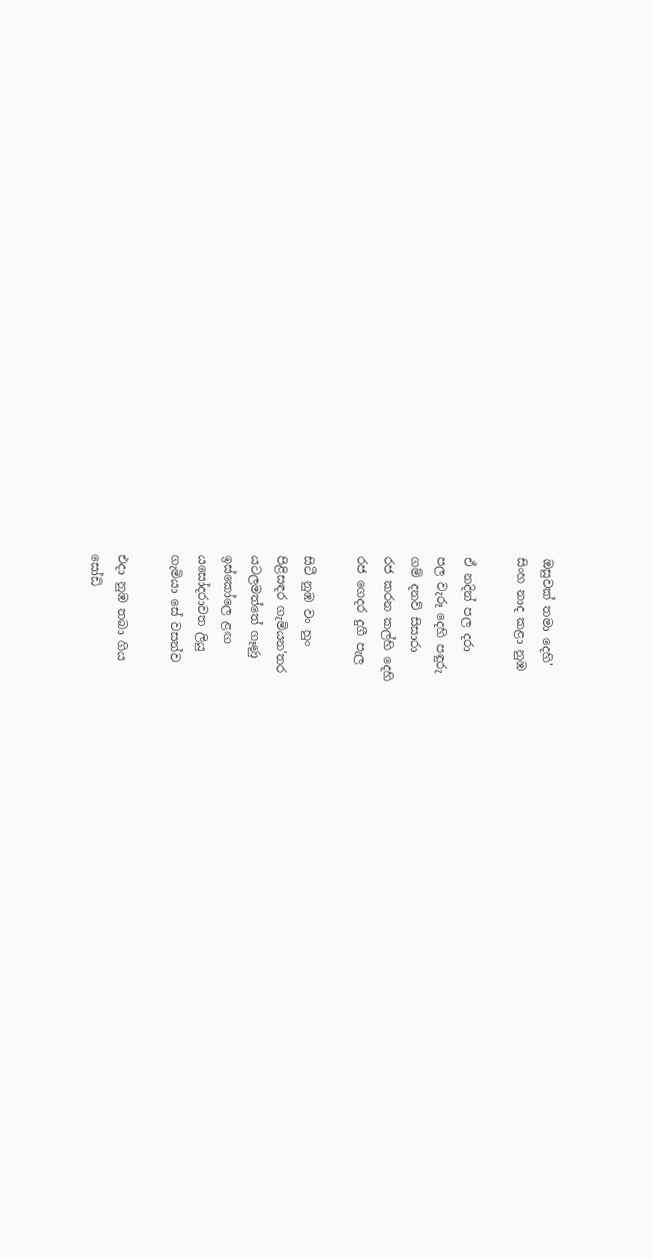ඔසුවක් තමා දෙහි'
සිංහ නාද කළා නුඹ

ඒ නදින් පල දරා
පල වැරූ දෙහි පඳුරු
ගම් දනව් සිසාරා
රජ කරන කල්හි දෙහි
රජ ගෙදර දුගී පැල

සිටී නුඹ වං හුං
පිළිසඳර ගැමියන'තර
යටලමත්තේ ගෑණු
ඉස්කෝලෙ ළඟ
යසෝදරාවත ලියු
ගැමියා සේ වසන්ව

එදා නුඹ තබා ගිය
සෝඩි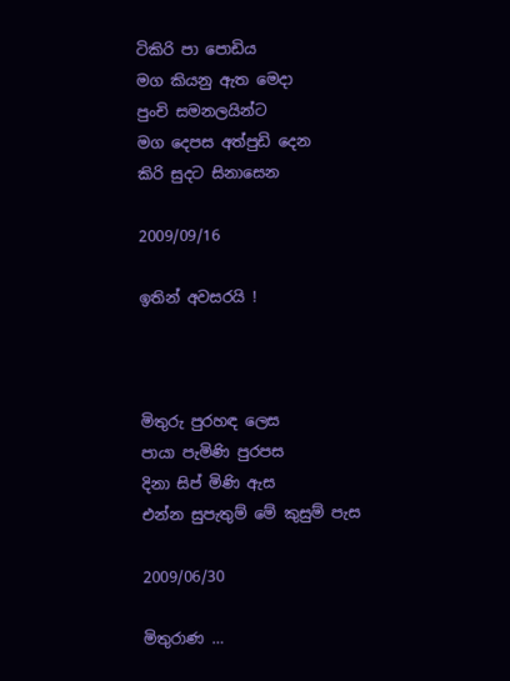ටිකිරි පා පොඩිය
මග කියනු ඇත මෙදා
පුංචි සමනලයින්ට
මග දෙපස අත්පුඩි දෙන
කිරි සුදට සිනාසෙන

2009/09/16

ඉතින් අවසරයි !



මිතුරු පුරහඳ ලෙස
පායා පැමිණි පුරපස
දිනා සිප් මිණි ඇස
එන්න සුපැතුම් මේ කුසුම් පැස

2009/06/30

මිතුරාණ ...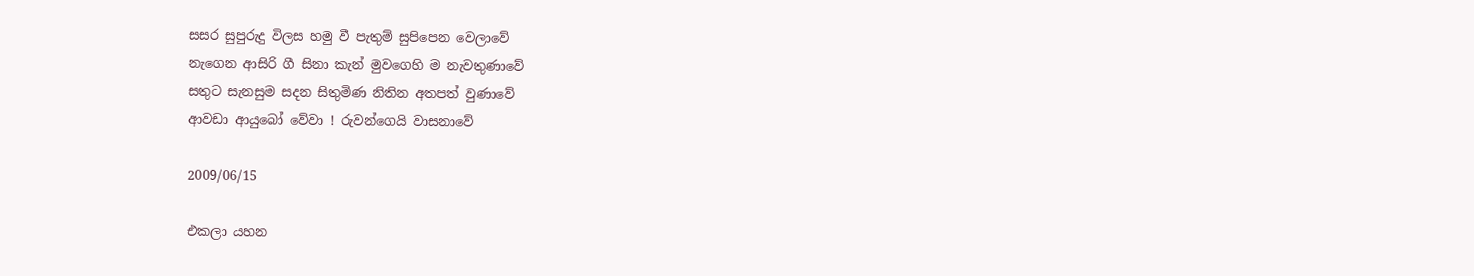සසර සුපුරුදු විලස හමු වී පැතුම් සුපිපෙන වෙලාවේ
නැගෙන ආසිරි ගී සිනා කැන් මුවගෙහි ම නැවතුණාවේ
සතුට සැනසුම සදන සිතුමිණ නිතින අතපත් වුණාවේ
ආවඩා ආයුබෝ වේවා ! රුවන්ගෙයි වාසනාවේ

2009/06/15

එකලා යහන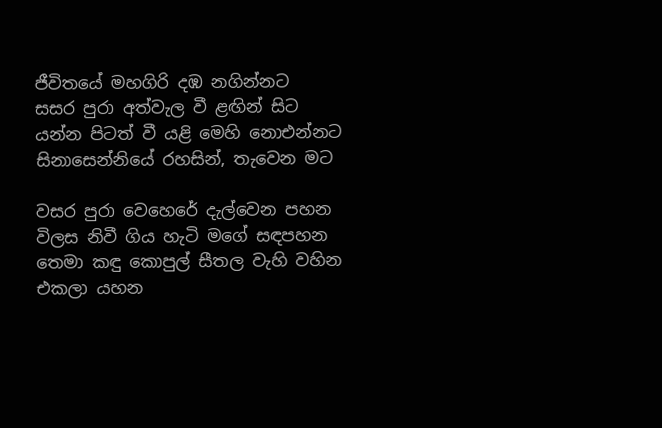ජීවිතයේ මහගිරි දඹ නගින්නට
සසර පුරා අත්වැල වී ළඟින් සිට
යන්න පිටත් වී යළි මෙහි නොඑන්නට
සිනාසෙන්නියේ රහසින්, තැවෙන මට

වසර පුරා වෙහෙරේ දැල්වෙන පහන
විලස නිවී ගිය හැටි මගේ සඳපහන
තෙමා කඳු කොපුල් සීතල වැහි වහින
එකලා යහන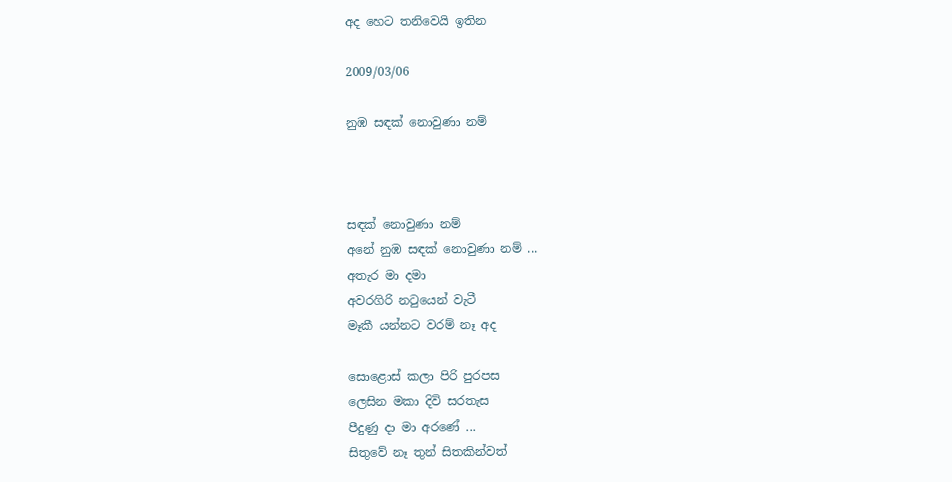අද හෙට තනිවෙයි ඉතින

2009/03/06

නුඹ සඳක් නොවුණා නම්



සඳක් නොවුණා නම්
අනේ නුඹ සඳක් නොවුණා නම් ...
අතැර මා දමා
අවරගිරි නටුයෙන් වැටී
මෑකී යන්නට වරම් නෑ අද

සොළොස් කලා පිරි පුරපස
ලෙසින මකා දිවි සරතැස
පීදුණු දා මා අරණේ ...
සිතුවේ නෑ තුන් සිතකින්වත්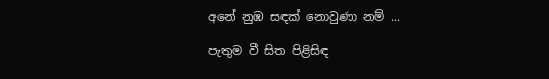අනේ නුඹ සඳක් නොවුණා නම් ...

පැතුම වී සිත පිළිසිඳ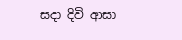සදා දිවි ආසා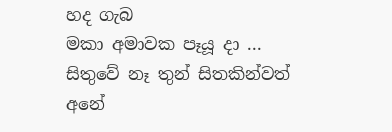හද ගැබ
මකා අමාවක පෑයූ දා ...
සිතුවේ නෑ තුන් සිතකින්වත්
අනේ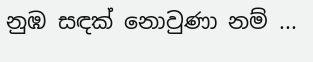නුඹ සඳක් නොවුණා නම් ...